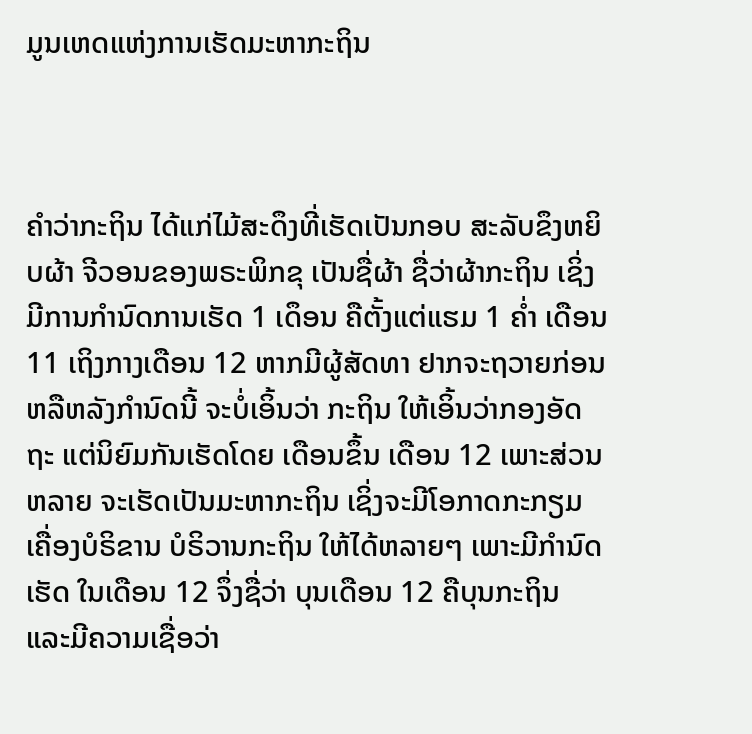ມູນເຫດແຫ່ງການເຮັດມະຫາກະຖິນ



ຄຳວ່າກະຖິນ ໄດ້ແກ່ໄມ້ສະດຶງທີ່ເຮັດເປັນກອບ ສະລັບຂຶງຫຍິບຜ້າ ຈີວອນຂອງພຣະພິກຂຸ ເປັນຊື່ຜ້າ ຊື່ວ່າຜ້າກະຖິນ ເຊິ່ງມີການກຳນົດການເຮັດ 1 ເດຶອນ ຄືຕັ້ງແຕ່ແຮມ 1 ຄ່ຳ ເດືອນ 11 ເຖິງກາງເດືອນ 12 ຫາກມີຜູ້ສັດທາ ຢາກຈະຖວາຍກ່ອນ ຫລືຫລັງກຳນົດນີ້ ຈະບໍ່ເອິ້ນວ່າ ກະຖິນ ໃຫ້ເອິ້ນວ່າກອງອັດຖະ ແຕ່ນິຍົມກັນເຮັດໂດຍ ເດືອນຂຶ້ນ ເດືອນ 12 ເພາະສ່ວນຫລາຍ ຈະເຮັດເປັນມະຫາກະຖິນ ເຊິ່ງຈະມີໂອກາດກະກຽມ ເຄື່ອງບໍຣິຂານ ບໍຣິວານກະຖິນ ໃຫ້ໄດ້ຫລາຍໆ ເພາະມີກຳນົດເຮັດ ໃນເດືອນ 12 ຈຶ່ງຊື່ວ່າ ບຸນເດືອນ 12 ຄືບຸນກະຖິນ ແລະມີຄວາມເຊື່ອວ່າ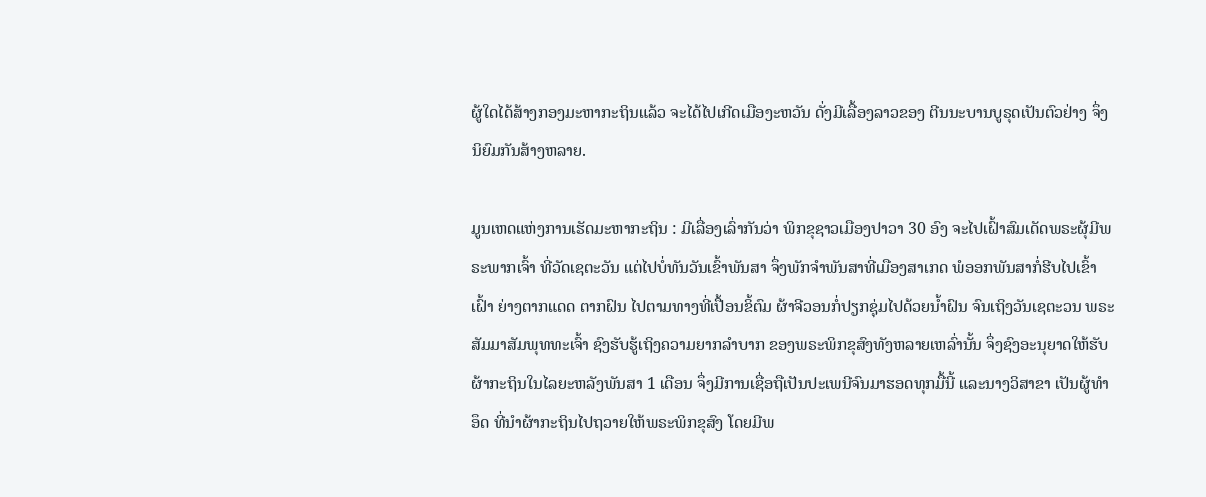ຜູ້ໃດໄດ້ສ້າງກອງມະຫາກະຖິນແລ້ວ ຈະໄດ້ໄປເກີດເມືອງະຫວັນ ດັ່ງມີເລື້ອງລາວຂອງ ຕີນນະບານບູຣຸດເປັນຕົວຢ່າງ ຈຶ່ງນິຍົມກັນສ້າງຫລາຍ.

ມູນເຫດແຫ່ງການເຮັດມະຫາກະຖິນ : ມີເລື່ອງເລົ່າກັນວ່າ ພິກຂຸຊາວເມືອງປາວາ 30 ອົງ ຈະໄປເຝົ້າສົມເດັດພຣະຜຸ້ມີພຣະພາກເຈົ້າ ທີ່ວັດເຊຕະວັນ ແຕ່ໄປບໍ່ທັນວັນເຂົ້າພັນສາ ຈຶ່ງພັກຈຳພັນສາທີ່ເມືອງສາເກດ ພໍອອກພັນສາກໍ່ຮີບໄປເຂົ້າເຝົ້າ ຍ່າງຕາກແດດ ຕາກຝົນ ໄປຕາມທາງທີ່ເປື້ອນຂິ້ຕົມ ຜ້າຈີວອນກໍ່ປຽກຊຸ່ມໄປດ້ວຍນ້ຳຝົນ ຈົນເຖິງວັນເຊຕະວນ ພຣະສັມມາສັມພຸທທະເຈົ້າ ຊົງຮັບຮູ້ເຖິງຄວາມຍາກລຳບາກ ຂອງພຣະພິກຂຸສົງທັງຫລາຍເຫລົ່ານັ້ນ ຈຶ່ງຊົງອະນຸຍາດໃຫ້ຮັບຜ້າກະຖິນໃນໄລຍະຫລັງພັນສາ 1 ເດືອນ ຈຶ່ງມີການເຊື່ອຖືເປັນປະເພນີຈົນມາຮອດທຸກມື້ນີ້ ແລະນາງວິສາຂາ ເປັນຜູ້ທຳອຶດ ທີ່ນຳຜ້າກະຖິນໄປຖວາຍໃຫ້ພຣະພິກຂຸສົງ ໂດຍມີພ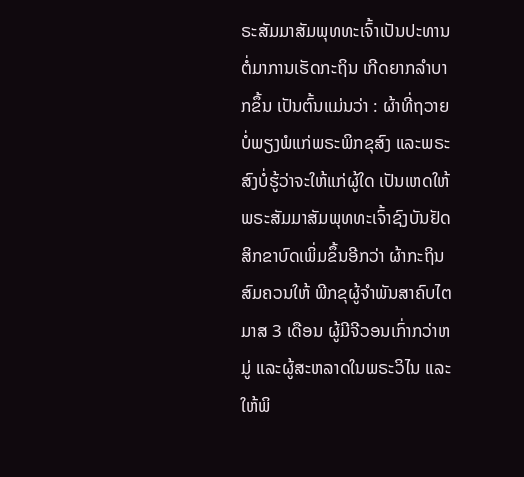ຣະສັມມາສັມພຸທທະເຈົ້າເປັນປະທານ ຕໍ່ມາການເຮັດກະຖິນ ເກີດຍາກລຳບາກຂຶ້ນ ເປັນຕົ້ນແມ່ນວ່າ : ຜ້າທີ່ຖວາຍບໍ່ພຽງພໍແກ່ພຣະພິກຂຸສົງ ແລະພຣະສົງບໍ່ຮູ້ວ່າຈະໃຫ້ແກ່ຜູ້ໃດ ເປັນເຫດໃຫ້ພຣະສັມມາສັມພຸທທະເຈົ້າຊົງບັນຢັດ ສິກຂາບົດເພິ່ມຂຶ້ນອີກວ່າ ຜ້າກະຖິນສົມຄວນໃຫ້ ພີກຂຸຜູ້ຈຳພັນສາຄົບໄຕມາສ 3 ເດືອນ ຜູ້ມີຈີວອນເກົ່າກວ່າຫມູ່ ແລະຜູ້ສະຫລາດໃນພຣະວິໄນ ແລະໃຫ້ພິ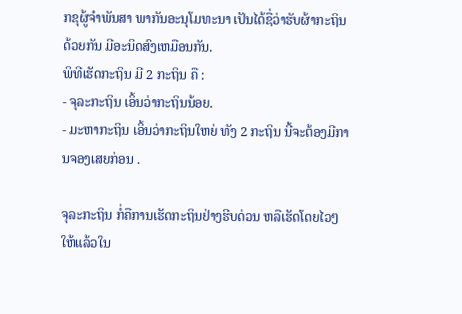ກຂຸຜູ້ຈຳພັນສາ ພາກັນອະນຸໂມທະນາ ເປັນໄດ້ຊື່ວ່າຮັບຜ້າກະຖິນດ້ວຍກັນ ມີອະນິດສົງເຫມືອນກັນ.
ພິທີເຮັດກະຖິນ ມີ 2 ກະຖິນ ຄື :
- ຈຸລະກະຖິນ ເອິ້ນວ່າກະຖິນນ້ອຍ.
- ມະຫາກະຖິນ ເອິ້ນວ່າກະຖິນໃຫຍ່ ທັງ 2 ກະຖິນ ນີ້ຈະຕ້ອງມີການຈອງເສຍກ່ອນ .

ຈຸລະກະຖິນ ກໍ່ຄືການເຮັດກະຖິນຢ່າງຮີບດ່ວນ ຫລືເຮັດໂດຍໄວໆ ໃຫ້ແລ້ວໃນ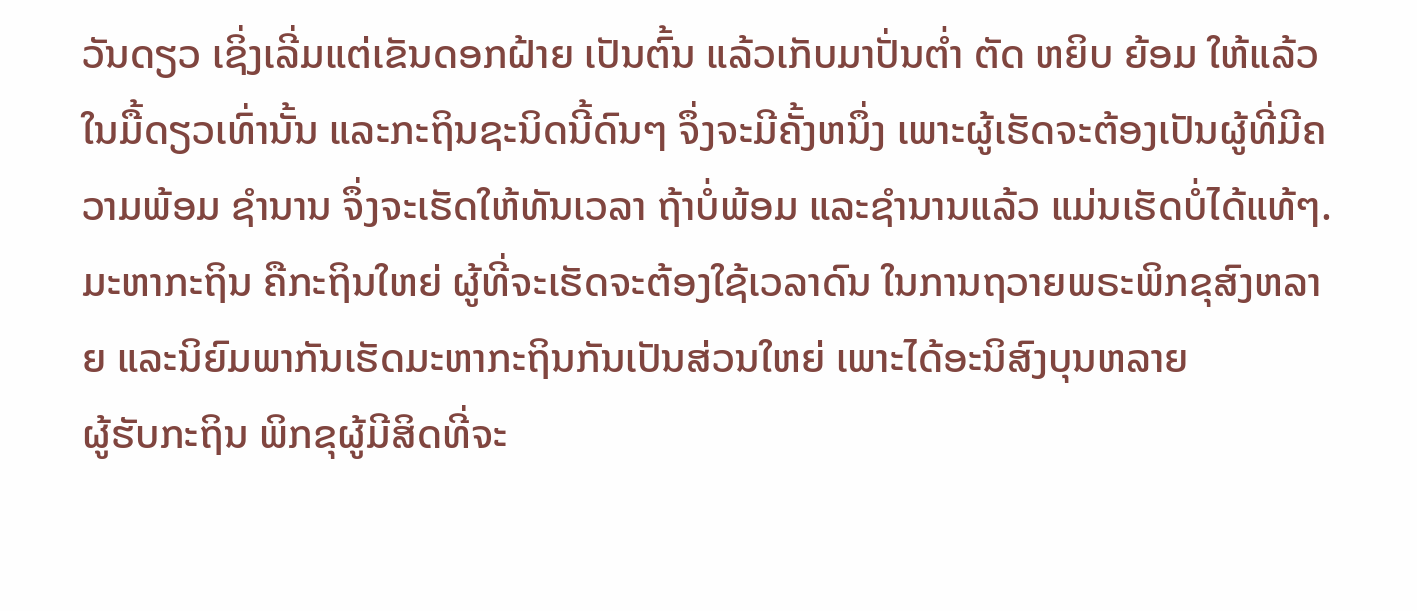ວັນດຽວ ເຊິ່ງເລີ່ມແຕ່ເຂັນດອກຝ້າຍ ເປັນຕົ້ນ ແລ້ວເກັບມາປັ່ນຕ່ຳ ຕັດ ຫຍິບ ຍ້ອມ ໃຫ້ແລ້ວໃນມື້ດຽວເທົ່ານັ້ນ ແລະກະຖິນຊະນິດນີ້ດົນໆ ຈຶ່ງຈະມີຄັ້ງຫນຶ່ງ ເພາະຜູ້ເຮັດຈະຕ້ອງເປັນຜູ້ທີ່ມີຄວາມພ້ອມ ຊຳນານ ຈຶ່ງຈະເຮັດໃຫ້ທັນເວລາ ຖ້າບໍ່ພ້ອມ ແລະຊຳນານແລ້ວ ແມ່ນເຮັດບໍ່ໄດ້ແທ້ໆ.
ມະຫາກະຖິນ ຄືກະຖິນໃຫຍ່ ຜູ້ທີ່ຈະເຮັດຈະຕ້ອງໃຊ້ເວລາດົນ ໃນການຖວາຍພຣະພິກຂຸສົງຫລາຍ ແລະນິຍົມພາກັນເຮັດມະຫາກະຖິນກັນເປັນສ່ວນໃຫຍ່ ເພາະໄດ້ອະນິສົງບຸນຫລາຍ
ຜູ້ຮັບກະຖິນ ພິກຂຸຜູ້ມີສິດທີ່ຈະ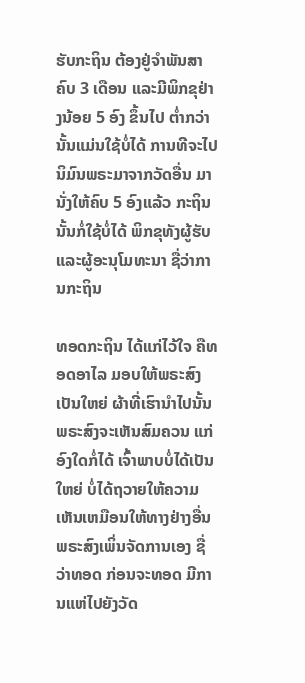ຮັບກະຖິນ ຕ້ອງຢູ່ຈຳພັນສາຄົບ 3 ເດືອນ ແລະມີພິກຂຸຢ່າງນ້ອຍ 5 ອົງ ຂຶ້ນໄປ ຕ່ຳກວ່ານັ້ນແມ່ນໃຊ້ບໍ່ໄດ້ ການທີຈະໄປນິມົນພຣະມາຈາກວັດອື່ນ ມານັ່ງໃຫ້ຄົບ 5 ອົງແລ້ວ ກະຖິນນັ້ນກໍ່ໃຊ້ບໍ່ໄດ້ ພິກຂຸທັງຜູ້ຮັບ ແລະຜູ້ອະນຸໂມທະນາ ຊື່ວ່າການກະຖິນ

ທອດກະຖິນ ໄດ້ແກ່ໄວ້ໃຈ ຄືທອດອາໄລ ມອບໃຫ້ພຣະສົງເປັນໃຫຍ່ ຜ້າທີ່ເຮົານຳໄປນັ້ນ ພຣະສົງຈະເຫັນສົມຄວນ ແກ່ອົງໃດກໍ່ໄດ້ ເຈົ້າພາບບໍ່ໄດ້ເປັນໃຫຍ່ ບໍ່ໄດ້ຖວາຍໃຫ້ຄວາມເຫັນເຫມືອນໃຫ້ທາງຢ່າງອື່ນ ພຣະສົງເພິ່ນຈັດການເອງ ຊື່ວ່າທອດ ກ່ອນຈະທອດ ມີການແຫ່ໄປຍັງວັດ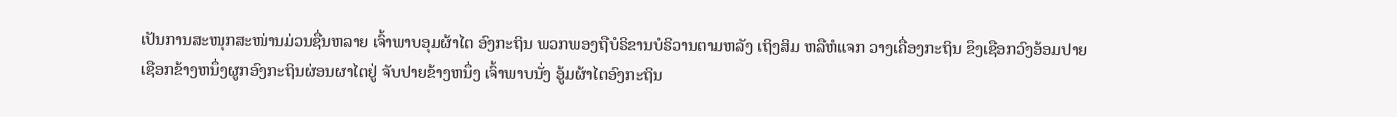ເປັນການສະໜຸກສະໜ່ານມ່ວນຊື່ນຫລາຍ ເຈົ້າພາບອຸມຜ້າໄຕ ອົງກະຖິນ ພວກພອງຖືບໍຣິຂານບໍຣິວານຕາມຫລັງ ເຖິງສິມ ຫລືຫໍແຈກ ວາງເຄື່ອງກະຖິນ ຂຶງເຊືອກວົງອ້ອມປາຍເຊືອກຂ້າງຫນຶ່ງຜູກອົງກະຖິນຜ່ອນຜາໄຕຢູ່ ຈັບປາຍຂ້າງຫນຶ່ງ ເຈົ້າພາບນັ່ງ ອູ້ມຜ້າໄຕອົງກະຖິນ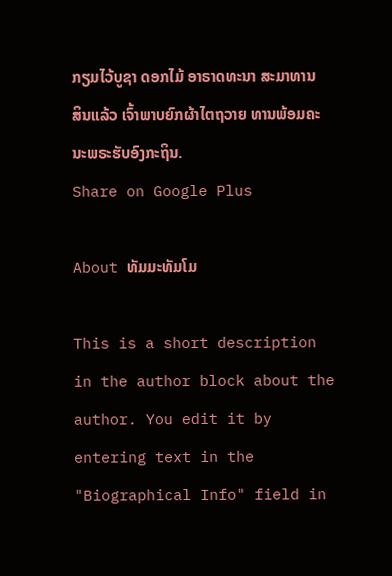ກຽມໄວ້ບູຊາ ດອກໄມ້ ອາຣາດທະນາ ສະມາທານສິນແລ້ວ ເຈົ້າພາບຍົກຜ້າໄຕຖວາຍ ທານພ້ອມຄະນະພຣະຮັບອົງກະຖິນ.
Share on Google Plus

About ທັມມະທັມໂມ

This is a short description in the author block about the author. You edit it by entering text in the "Biographical Info" field in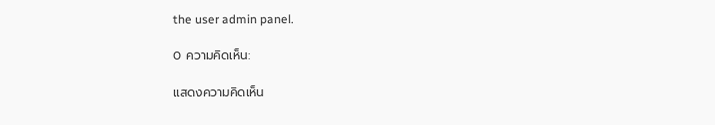the user admin panel.

0 ความคิดเห็น:

แสดงความคิดเห็น